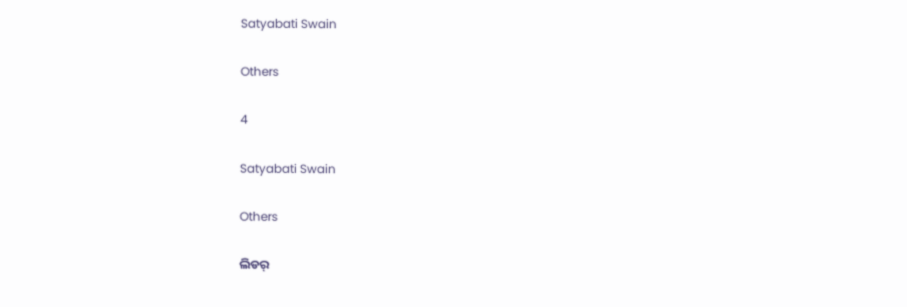Satyabati Swain

Others

4

Satyabati Swain

Others

ଲିଡର୍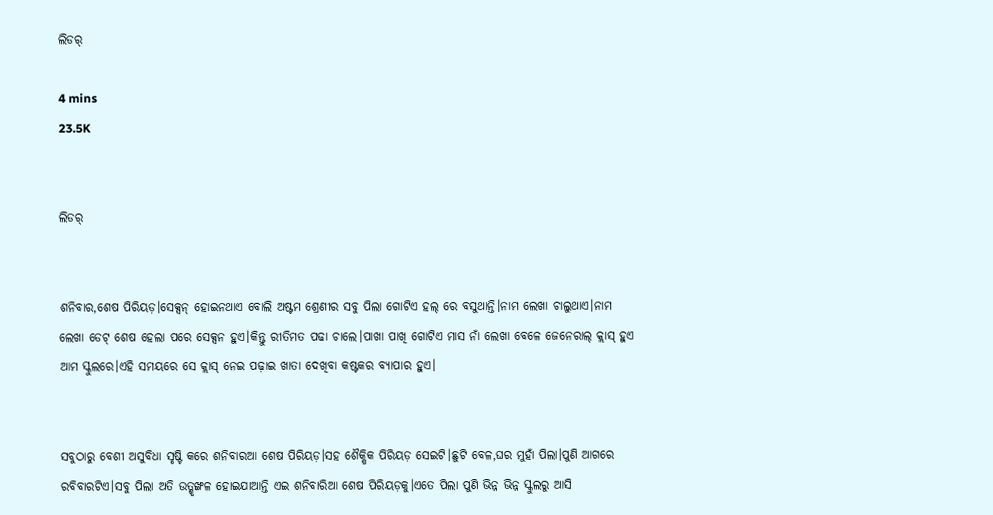ଲିଡର୍

4 mins
23.5K


ଲିଡର୍


ଶନିବାର,ଶେଷ ପିରିୟଡ଼।ସେକ୍ସନ୍ ହୋଇନଥାଏ ବୋଲି ଅଷ୍ଟମ ଶ୍ରେଣୀର ସବୁ ପିଲା ଗୋଟିଏ ହଲ୍ ରେ ବସୁଥାନ୍ତି।ନାମ ଲେଖା ଚାଲୁଥାଏ।ନାମ ଲେଖା ଡେଟ୍ ଶେଷ ହେଲା ପରେ ସେକ୍ସନ ହୁଏ।କିନ୍ତୁ ରୀତିମତ ପଢା ଚାଲେ।ପାଖା ପାଖି ଗୋଟିଏ ମାସ ନାଁ ଲେଖା ବେଳେ ଜେନେରାଲ୍ କ୍ଲାସ୍ ହୁଏ ଆମ ସ୍କୁଲରେ।ଏହି ସମୟରେ ସେ କ୍ଲାସ୍ ନେଇ ପଢ଼ାଇ ଖାତା ଦେଖିବା କଷ୍ଟକର ବ୍ୟାପାର ହୁଏ।


ସବୁଠାରୁ ବେଶୀ ଅସୁବିଧା ସୃଷ୍ଟି କରେ ଶନିବାରଆ ଶେଷ ପିରିୟଡ଼।ସହ ଶୈକ୍ଷିକ ପିରିୟଡ଼ ସେଇଟି।ଛୁଟି ବେଳ,ଘର ମୁହାଁ ପିଲା।ପୁଣି ଆଗରେ ରବିବାରଟିଏ।ସବୁ ପିଲା ଅତି ଉତ୍ଶୃଙ୍ଖଳ ହୋଇଯାଆନ୍ତି ଏଇ ଶନିବାରିଆ ଶେଷ ପିରିୟଡ଼କୁ।ଏତେ ପିଲା ପୁଣି ଭିନ୍ନ ଭିନ୍ନ ସ୍କୁଲରୁ ଆସି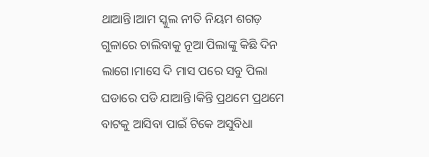ଥାଆନ୍ତି।ଆମ ସ୍କୁଲ ନୀତି ନିୟମ ଶଗଡ଼ ଗୁଳାରେ ଚାଲିବାକୁ ନୂଆ ପିଲାଙ୍କୁ କିଛି ଦିନ ଲାଗେ।ମାସେ ଦି ମାସ ପରେ ସବୁ ପିଲା ଘଡାରେ ପଡି ଯାଆନ୍ତି।କିନ୍ତି ପ୍ରଥମେ ପ୍ରଥମେ ବାଟକୁ ଆସିବା ପାଇଁ ଟିକେ ଅସୁବିଧା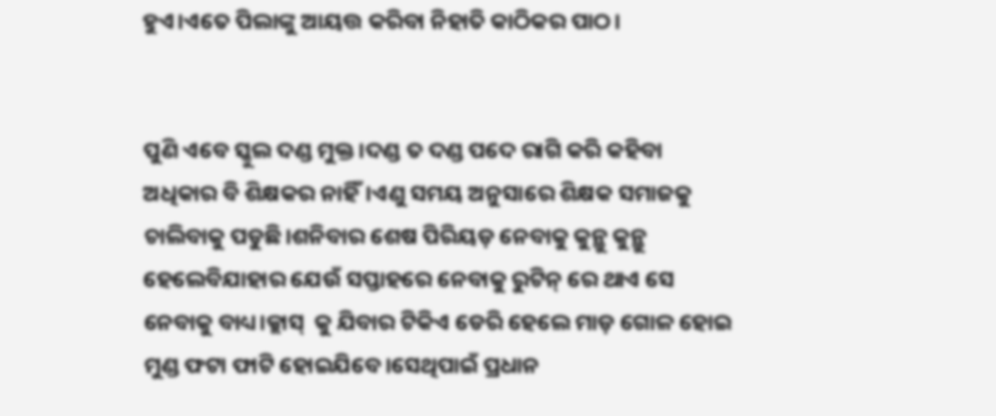ହୁଏ।ଏତେ ପିଲାଙ୍କୁ ଆୟତ୍ତ କରିବା ନିହାତି କାଠିକର ପାଠ।


ପୁଣି ଏବେ ସ୍କୁଲ ଦଣ୍ଡ ମୁକ୍ତ।ଦଣ୍ଡ ତ ଦଣ୍ଡ ପଦେ ରାଗି କରି କହିବା ଅଧିକାର ବି ଶିକ୍ଷକର ନାହିଁ।ଏଣୁ ସମୟ ଅନୁସାରେ ଶିକ୍ଷକ ସମାଜକୁ ଚାଲିବାକୁ ପଡୁଛି।ଶନିବାର ଶେଷ ପିରିୟଡ଼ ନେବାକୁ କୁନ୍ଥୁ କୁନ୍ଥୁ ହେଲେବିଯାହାର ଯେଉଁ ସପ୍ତାହରେ ନେବାକୁ ରୁଟିନ୍ ରେ ଥାଏ ସେ ନେବାକୁ ବାଧ୍ୟ।କ୍ଲାସ୍  କୁ ଯିବାର ଟିକିଏ ଡେରି ହେଲେ ମାଡ଼ ଗୋଳ ହୋଇ ମୁଣ୍ଡ ଫଟା ଫାଟି ହୋଇଯିବେ।ସେଥିପାଇଁ ପ୍ରଧାନ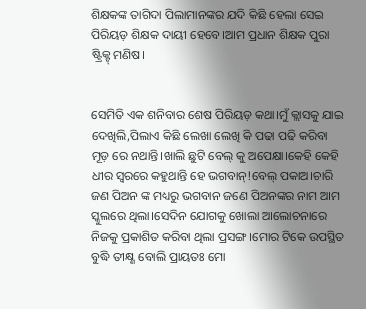ଶିକ୍ଷକଙ୍କ ତାଗିଦା ପିଲାମାନଙ୍କର ଯଦି କିଛି ହେଲା ସେଇ ପିରିୟଡ଼ ଶିକ୍ଷକ ଦାୟୀ ହେବେ।ଆମ ପ୍ରଧାନ ଶିକ୍ଷକ ପୁରା ଷ୍ଟ୍ରିକ୍ଟ୍ ମଣିଷ।


ସେମିତି ଏକ ଶନିବାର ଶେଷ ପିରିୟଡ଼ କଥା।ମୁଁ କ୍ଲାସକୁ ଯାଇ ଦେଖିଲି,ପିଲାଏ କିଛି ଲେଖା ଲେଖି କି ପଢା ପଢି କରିବା ମୂଡ଼ ରେ ନଥାନ୍ତି।ଖାଲି ଛୁଟି ବେଲ୍ କୁ ଅପେକ୍ଷା।କେହି କେହି ଧୀର ସ୍ୱରରେ କହୁଥାନ୍ତି ହେ ଭଗବାନ୍!ବେଲ୍ ପକାଅ।ଚାରି ଜଣ ପିଅନ ଙ୍କ ମଧ୍ୟରୁ ଭଗବାନ ଜଣେ ପିଅନଙ୍କର ନାମ ଆମ ସ୍କୁଲରେ ଥିଲା।ସେଦିନ ଯୋଗକୁ ଖୋଲା ଆଲୋଚନାରେ ନିଜକୁ ପ୍ରକାଶିତ କରିବା ଥିଲା ପ୍ରସଙ୍ଗ।ମୋର ଟିକେ ଉପସ୍ଥିତ ବୁଦ୍ଧି ତୀକ୍ଷ୍ଣ ବୋଲି ପ୍ରାୟତଃ ମୋ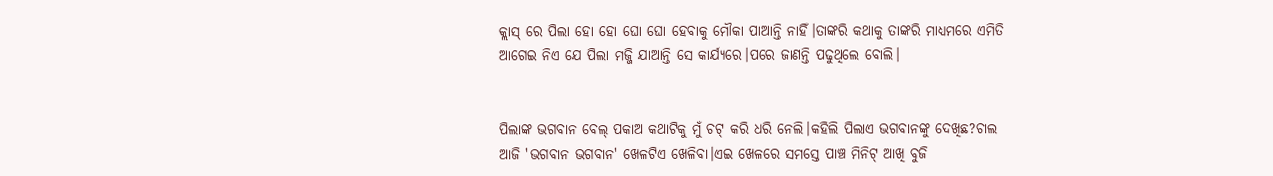କ୍ଲାସ୍ ରେ ପିଲା ହୋ ହୋ ଘୋ ଘୋ ହେବାକୁ ମୌକା ପାଆନ୍ତି ନାହିଁ।ତାଙ୍କରି କଥାକୁ ତାଙ୍କରି ମାଧ୍ୟମରେ ଏମିତି ଆଗେଇ ନିଏ ଯେ ପିଲା ମଜ୍ଜି ଯାଆନ୍ତି ସେ କାର୍ଯ୍ୟରେ।ପରେ ଜାଣନ୍ତି ପଢୁଥିଲେ ବୋଲି।


ପିଲାଙ୍କ ଭଗବାନ ବେଲ୍ ପକାଅ କଥାଟିକୁ ମୁଁ ଚଟ୍ କରି ଧରି ନେଲି।କହିଲି ପିଲାଏ ଭଗବାନଙ୍କୁ ଦେଖିଛ?ଚାଲ ଆଜି 'ଭଗବାନ ଭଗବାନ' ଖେଳଟିଏ ଖେଳିବା।ଏଇ ଖେଳରେ ସମସ୍ତେ ପାଞ୍ଚ ମିନିଟ୍ ଆଖି ବୁଜି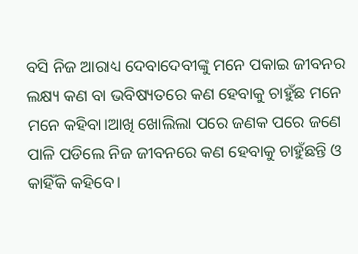ବସି ନିଜ ଆରାଧ୍ୟ ଦେବାଦେବୀଙ୍କୁ ମନେ ପକାଇ ଜୀବନର ଲକ୍ଷ୍ୟ କଣ ବା ଭବିଷ୍ୟତରେ କଣ ହେବାକୁ ଚାହୁଁଛ ମନେ ମନେ କହିବା।ଆଖି ଖୋଲିଲା ପରେ ଜଣକ ପରେ ଜଣେ ପାଳି ପଡିଲେ ନିଜ ଜୀବନରେ କଣ ହେବାକୁ ଚାହୁଁଛନ୍ତି ଓ କାହିଁକି କହିବେ।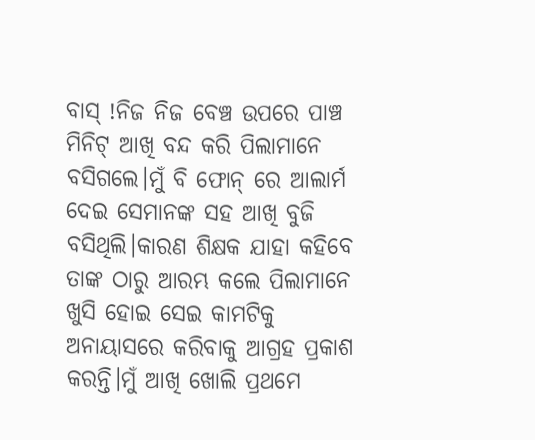ବାସ୍ !ନିଜ ନିଜ ବେଞ୍ଚ ଉପରେ ପାଞ୍ଚ ମିନିଟ୍ ଆଖି ବନ୍ଦ କରି ପିଲାମାନେ ବସିଗଲେ।ମୁଁ ବି ଫୋନ୍ ରେ ଆଲାର୍ମ ଦେଇ ସେମାନଙ୍କ ସହ ଆଖି ବୁଜି ବସିଥିଲି।କାରଣ ଶିକ୍ଷକ ଯାହା କହିବେ ତାଙ୍କ ଠାରୁ ଆରମ୍ଭ କଲେ ପିଲାମାନେ ଖୁସି ହୋଇ ସେଇ କାମଟିକୁ ଅନାୟାସରେ କରିବାକୁ ଆଗ୍ରହ ପ୍ରକାଶ କରନ୍ତି।ମୁଁ ଆଖି ଖୋଲି ପ୍ରଥମେ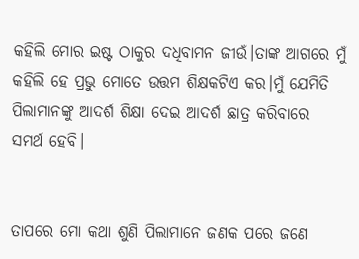କହିଲି ମୋର ଇଷ୍ଟ ଠାକୁର ଦଧିବାମନ ଜୀଉଁ।ତାଙ୍କ ଆଗରେ ମୁଁ କହିଲି ହେ ପ୍ରଭୁ ମୋତେ ଉତ୍ତମ ଶିକ୍ଷକଟିଏ କର।ମୁଁ ଯେମିତି ପିଲାମାନଙ୍କୁ ଆଦର୍ଶ ଶିକ୍ଷା ଦେଇ ଆଦର୍ଶ ଛାତ୍ର କରିବାରେ ସମର୍ଥ ହେବି।


ତାପରେ ମୋ କଥା ଶୁଣି ପିଲାମାନେ ଜଣକ ପରେ ଜଣେ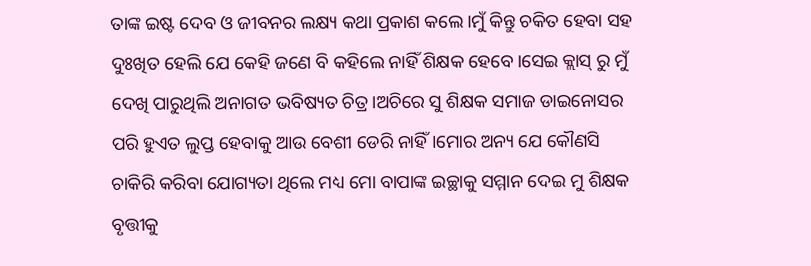ତାଙ୍କ ଇଷ୍ଟ ଦେବ ଓ ଜୀବନର ଲକ୍ଷ୍ୟ କଥା ପ୍ରକାଶ କଲେ।ମୁଁ କିନ୍ତୁ ଚକିତ ହେବା ସହ ଦୁଃଖିତ ହେଲି ଯେ କେହି ଜଣେ ବି କହିଲେ ନାହିଁ ଶିକ୍ଷକ ହେବେ।ସେଇ କ୍ଲାସ୍ ରୁ ମୁଁ ଦେଖି ପାରୁଥିଲି ଅନାଗତ ଭବିଷ୍ୟତ ଚିତ୍ର।ଅଚିରେ ସୁ ଶିକ୍ଷକ ସମାଜ ଡାଇନୋସର ପରି ହୁଏତ ଲୁପ୍ତ ହେବାକୁ ଆଉ ବେଶୀ ଡେରି ନାହିଁ।ମୋର ଅନ୍ୟ ଯେ କୌଣସି ଚାକିରି କରିବା ଯୋଗ୍ୟତା ଥିଲେ ମଧ୍ୟ ମୋ ବାପାଙ୍କ ଇଚ୍ଛାକୁ ସମ୍ମାନ ଦେଇ ମୁ ଶିକ୍ଷକ ବୃତ୍ତୀକୁ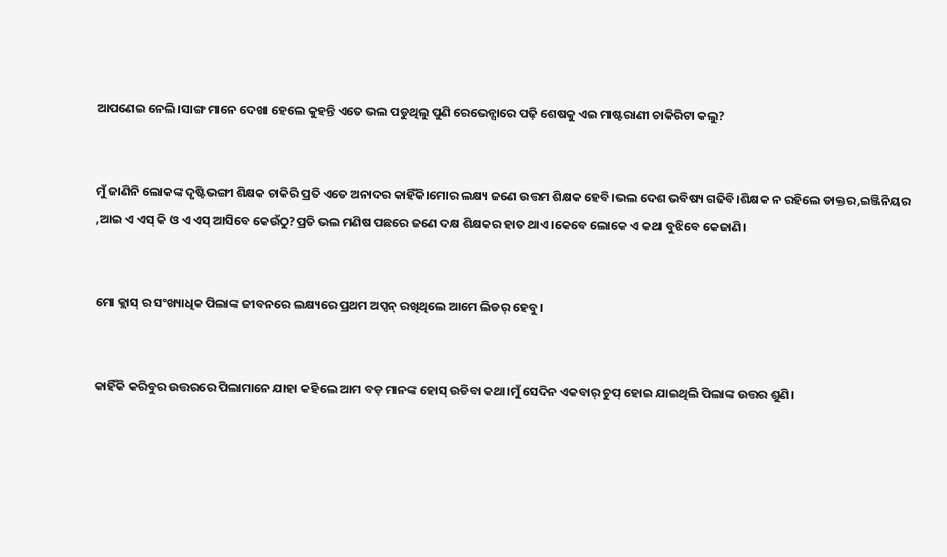ଆପଣେଇ ନେଲି।ସାଙ୍ଗ ମାନେ ଦେଖା ହେଲେ କୁହନ୍ତି ଏତେ ଭଲ ପଡୁଥିଲୁ ପୁଣି ରେଭେନ୍ସାରେ ପଢ଼ି ଶେଷକୁ ଏଇ ମାଷ୍ଟରାଣୀ ଚାକିରିଟା କଲୁ?


ମୁଁ ଜାଣିନି ଲୋକଙ୍କ ଦୃଷ୍ଟିଭଙ୍ଗୀ ଶିକ୍ଷକ ଚାକିରି ପ୍ରତି ଏତେ ଅନାଦର କାହିଁକି।ମୋର ଲକ୍ଷ୍ୟ ଜଣେ ଉତ୍ତମ ଶିକ୍ଷକ ହେବି।ଭଲ ଦେଶ ଭବିଷ୍ୟ ଗଢିବି।ଶିକ୍ଷକ ନ ରହିଲେ ଡାକ୍ତର,ଇଞ୍ଜିନିୟର ,ଆଇ ଏ ଏସ୍ କି ଓ ଏ ଏସ୍ ଆସିବେ କେଉଁଠୁ?ପ୍ରତି ଭଲ ମଣିଷ ପଛରେ ଜଣେ ଦକ୍ଷ ଶିକ୍ଷକର ହାତ ଥାଏ।କେବେ ଲୋକେ ଏ କଥା ବୁଝିବେ କେଜାଣି।


ମୋ କ୍ଲାସ୍ ର ସଂଖ୍ୟାଧିକ ପିଲାଙ୍କ ଜୀବନରେ ଲକ୍ଷ୍ୟରେ ପ୍ରଥମ ଅପ୍ସନ୍ ରଖିଥିଲେ ଆମେ ଲିଡର୍ ହେବୁ।


କାହିଁକି କରିବୁର ଉତ୍ତରରେ ପିଲାମାନେ ଯାହା କହିଲେ ଆମ ବଡ଼ ମାନଙ୍କ ହୋସ୍ ଉଡିବା କଥା।ମୁଁ ସେଦିନ ଏକବାର୍ ଚୁପ୍ ହୋଇ ଯାଇଥିଲି ପିଲାଙ୍କ ଉତ୍ତର ଶୁଣି।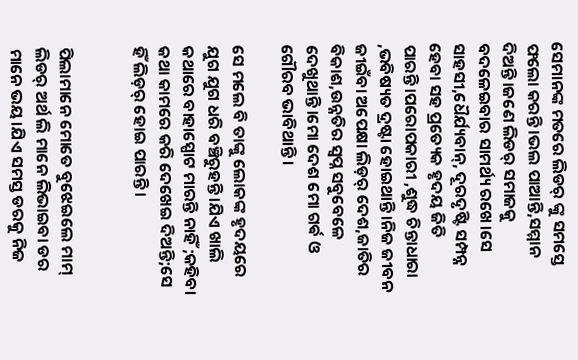ସେମାନଙ୍କ ମତରେ ଲିଡର୍ ଙ୍କୁ ସମସ୍ତେ ଫଲୋ କରନ୍ତି।ଭଲ ପାଆନ୍ତି,ସମ୍ମାନ ଦିଅନ୍ତି।ଜଣେ ଲିଡର୍ ସମାଜକୁ ବଦଳେଇବାର ସାମର୍ଥ୍ୟ ରଖେ।ସେ ସାହସୀ,ଧୈର୍ଯ୍ୟବାନ୍, ଦୂରଦୃଷ୍ଟି ସମ୍ପନ୍ନ ହେବା ସହ ପ୍ରତ୍ୟେକ ହୃଦୟ ଜିତି ପାରନ୍ତି।ପରୋପକାରୀ ,ଶୁଦ୍ଧ ଚିନ୍ତାଧାରା ,ଭବିଷ୍ୟତ ଦ୍ରଷ୍ଟା ହୋଇଥାନ୍ତି।ନିଜ ଜୀବନ ଜୀଇଁବା ଅପେକ୍ଷା ଲିଡ଼ର୍ ଦେଶ,ଜାତିର ବିକାଶ,ଉନ୍ନତିର ସ୍ୱପ୍ନ ସବୁବେଳେ ଦେଖୁଥାନ୍ତି।ମୋ ଦେଶ ମୋ ଗର୍ଵ ଓ ଗୌରବ ଭାବିଥାନ୍ତି।

ସେ ମଲେ ବି ତାଙ୍କୁ ଲୋକଙ୍କ ହୃଦୟରେ ଯୁଗ ଯୁଗ ଧରି ବଞ୍ଚିରୁହନ୍ତି ।ଯିଏ ଖାଲି କଥାରେ ବାହାସ୍ପୋଟ ମାରନ୍ତି ନାହିଁ ;କହିବା କଥା କାମରେ କରି ଦେଖେଇ ଦିଅନ୍ତି;ସେ ହିଁ ଲିଡ଼ର୍ ହୋଇ ପାରନ୍ତି।


ପିଲାମାନେ ମୋତେ ବୁଝେଇଲେ ମାମ୍ ଲିଡର୍ ଅର୍ଥ ଲି ମାନେ ଲିଭାଇବା ଡର ମାନେ ଭୟ।ଯିଏ ସମସ୍ତ ଡରକୁ ନିଜ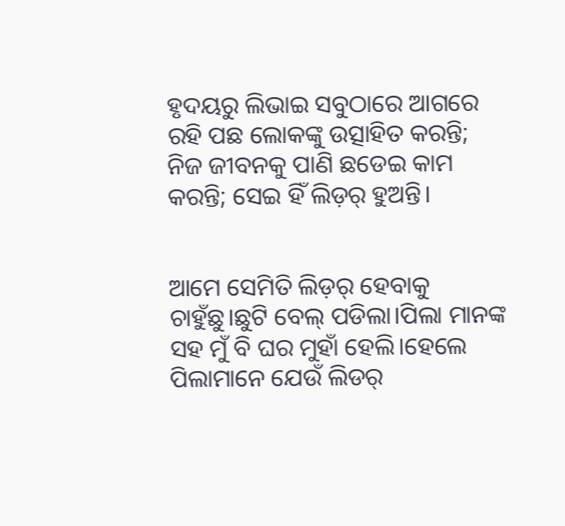ହୃଦୟରୁ ଲିଭାଇ ସବୁଠାରେ ଆଗରେ ରହି ପଛ ଲୋକଙ୍କୁ ଉତ୍ସାହିତ କରନ୍ତି; ନିଜ ଜୀବନକୁ ପାଣି ଛଡେଇ କାମ କରନ୍ତି; ସେଇ ହିଁ ଲିଡ଼ର୍ ହୁଅନ୍ତି।


ଆମେ ସେମିତି ଲିଡ଼ର୍ ହେବାକୁ ଚାହୁଁଛୁ।ଛୁଟି ବେଲ୍ ପଡିଲା।ପିଲା ମାନଙ୍କ ସହ ମୁଁ ବି ଘର ମୁହାଁ ହେଲି।ହେଲେ ପିଲାମାନେ ଯେଉଁ ଲିଡର୍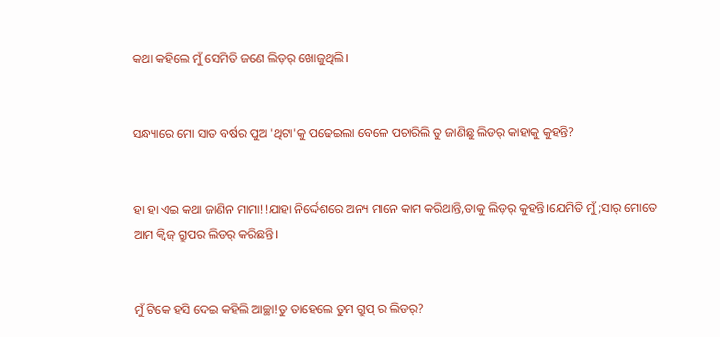କଥା କହିଲେ ମୁଁ ସେମିତି ଜଣେ ଲିଡ଼ର୍ ଖୋଜୁଥିଲି।


ସନ୍ଧ୍ୟାରେ ମୋ ସାତ ବର୍ଷର ପୁଅ 'ଥିଟା'କୁ ପଢେଇଲା ବେଳେ ପଚାରିଲି ତୁ ଜାଣିଛୁ ଲିଡର୍ କାହାକୁ କୁହନ୍ତି?


ହା ହା ଏଇ କଥା ଜାଣିନ ମାମା!!ଯାହା ନିର୍ଦ୍ଦେଶରେ ଅନ୍ୟ ମାନେ କାମ କରିଥାନ୍ତି,ତାକୁ ଲିଡ଼ର୍ କୁହନ୍ତି।ଯେମିତି ମୁଁ;ସାର୍ ମୋତେ ଆମ କ୍ୱିଜ୍ ଗ୍ରୁପର ଲିଡର୍ କରିଛନ୍ତି।


ମୁଁ ଟିକେ ହସି ଦେଇ କହିଲି ଆଚ୍ଛା!ତୁ ତାହେଲେ ତୁମ ଗ୍ରୁପ୍ ର ଲିଡର୍?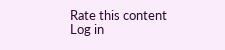Rate this content
Log in